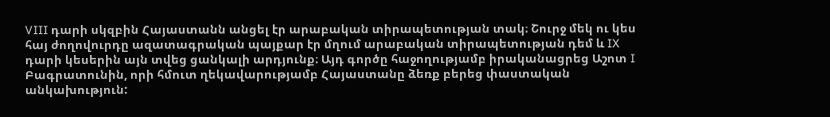VIII դարի սկզբին Հայաստանն անցել էր արաբական տիրապետության տակ։ Շուրջ մեկ ու կես հայ ժողովուրդը ազատագրական պայքար էր մղում արաբական տիրապետության դեմ և IX դարի կեսերին այն տվեց ցանկալի արդյունք։ Այդ գործը հաջողությամբ իրականացրեց Աշոտ I Բագրատունին, որի հմուտ ղեկավարությամբ Հայաստանը ձեռք բերեց փաստական անկախություն: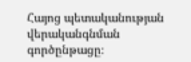Հայոց պետականության վերականգնման գործընթացը։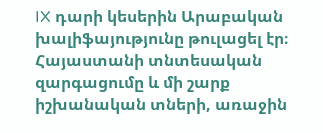IX դարի կեսերին Արաբական խալիֆայությունը թուլացել էր։ Հայաստանի տնտեսական զարգացումը և մի շարք իշխանական տների, առաջին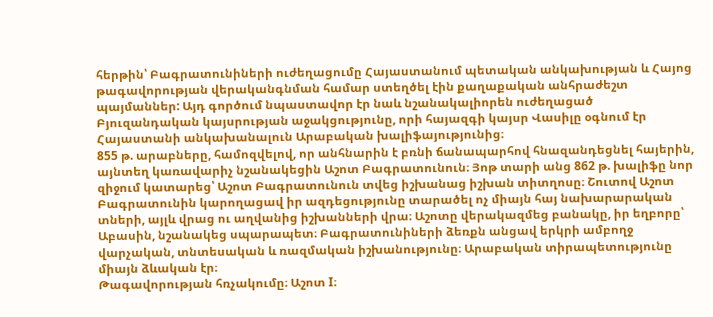հերթին՝ Բագրատունիների ուժեղացումը Հայաստանում պետական անկախության և Հայոց թագավորության վերականգնման համար ստեղծել էին քաղաքական անհրաժեշտ պայմաններ: Այդ գործում նպաստավոր էր նաև նշանակալիորեն ուժեղացած Բյուզանդական կայսրության աջակցությունը, որի հայազգի կայսր Վասիլը օգնում էր Հայաստանի անկախանալուն Արաբական խալիֆայությունից։
855 թ. արաբները, համոզվելով, որ անհնարին է բռնի ճանապարհով հնազանդեցնել հայերին, այնտեղ կառավարիչ նշանակեցին Աշոտ Բագրատունուն։ Յոթ տարի անց 862 թ. խալիֆը նոր զիջում կատարեց՝ Աշոտ Բագրատունուն տվեց իշխանաց իշխան տիտղոսը։ Շուտով Աշոտ Բագրատունին կարողացավ իր ազդեցությունը տարածել ոչ միայն հայ նախարարական տների, այլև վրաց ու աղվանից իշխանների վրա։ Աշոտը վերակազմեց բանակը, իր եղբորը՝ Աբասին, նշանակեց սպարապետ։ Բագրատունիների ձեռքն անցավ երկրի ամբողջ վարչական, տնտեսական և ռազմական իշխանությունը։ Արաբական տիրապետությունը միայն ձևական էր։
Թագավորության հռչակումը։ Աշոտ I։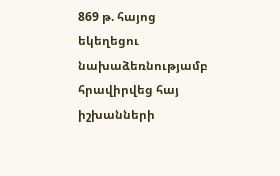869 թ. հայոց եկեղեցու նախաձեռնությամբ հրավիրվեց հայ իշխանների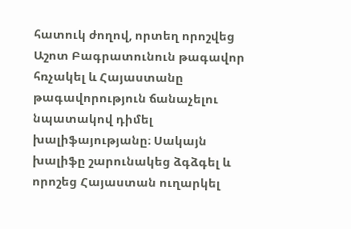հատուկ ժողով, որտեղ որոշվեց Աշոտ Բագրատունուն թագավոր հռչակել և Հայաստանը թագավորություն ճանաչելու նպատակով դիմել խալիֆայությանը։ Սակայն խալիֆը շարունակեց ձգձգել և որոշեց Հայաստան ուղարկել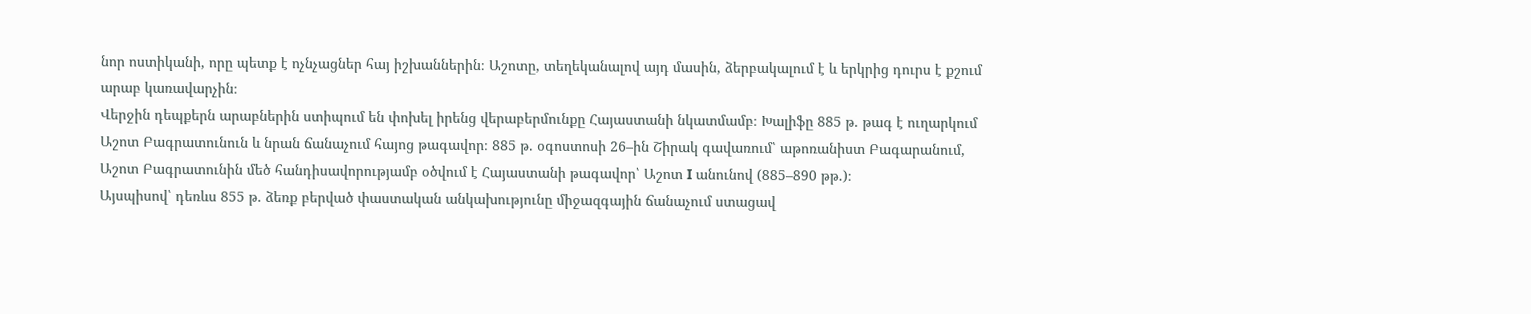նոր ոստիկանի, որը պետք է ոչնչացներ հայ իշխաններին։ Աշոտը, տեղեկանալով այդ մասին, ձերբակալում է և երկրից դուրս է քշում արաբ կառավարչին։
Վերջին դեպքերն արաբներին ստիպում են փոխել իրենց վերաբերմունքը Հայաստանի նկատմամբ։ Խալիֆը 885 թ. թագ է ուղարկում Աշոտ Բագրատունուն և նրան ճանաչում հայոց թագավոր։ 885 թ. օգոստոսի 26–ին Շիրակ գավառում՝ աթոռանիստ Բագարանում, Աշոտ Բագրատունին մեծ հանդիսավորությամբ օծվում է Հայաստանի թագավոր՝ Աշոտ I անունով (885–890 թթ.)։
Այսպիսով՝ դեռևս 855 թ. ձեռք բերված փաստական անկախությունը միջազգային ճանաչում ստացավ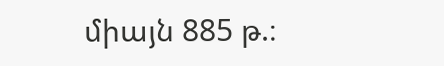միայն 885 թ.։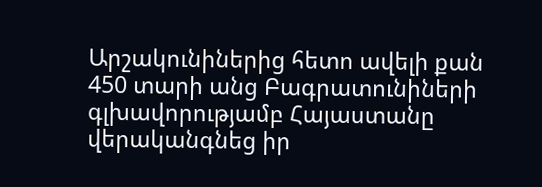Արշակունիներից հետո ավելի քան 450 տարի անց Բագրատունիների գլխավորությամբ Հայաստանը վերականգնեց իր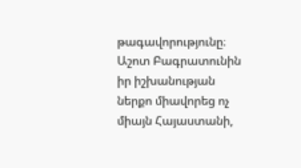թագավորությունը։ Աշոտ Բագրատունին իր իշխանության ներքո միավորեց ոչ միայն Հայաստանի,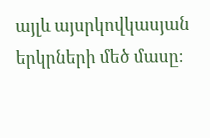այլև այսրկովկասյան երկրների մեծ մասը։